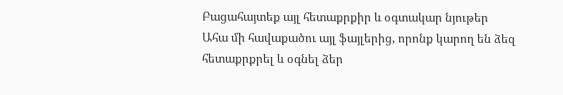Բացահայտեք այլ հետաքրքիր և օգտակար նյութեր
Ահա մի հավաքածու այլ ֆայլերից, որոնք կարող են ձեզ հետաքրքրել և օգնել ձեր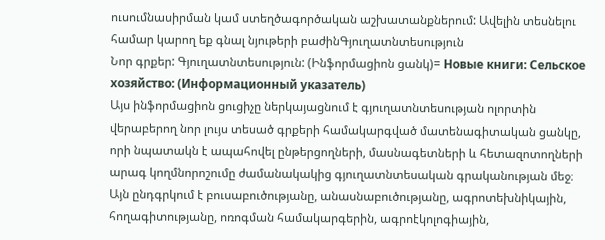ուսումնասիրման կամ ստեղծագործական աշխատանքներում: Ավելին տեսնելու համար կարող եք գնալ նյութերի բաժինԳյուղատնտեսություն
Նոր գրքեր: Գյուղատնտեսություն: (Ինֆորմացիոն ցանկ)= Новые книги: Сельское хозяйство: (Информационный указатель)
Այս ինֆորմացիոն ցուցիչը ներկայացնում է գյուղատնտեսության ոլորտին վերաբերող նոր լույս տեսած գրքերի համակարգված մատենագիտական ցանկը, որի նպատակն է ապահովել ընթերցողների, մասնագետների և հետազոտողների արագ կողմնորոշումը ժամանակակից գյուղատնտեսական գրականության մեջ։ Այն ընդգրկում է բուսաբուծությանը, անասնաբուծությանը, ագրոտեխնիկային, հողագիտությանը, ոռոգման համակարգերին, ագրոէկոլոգիային,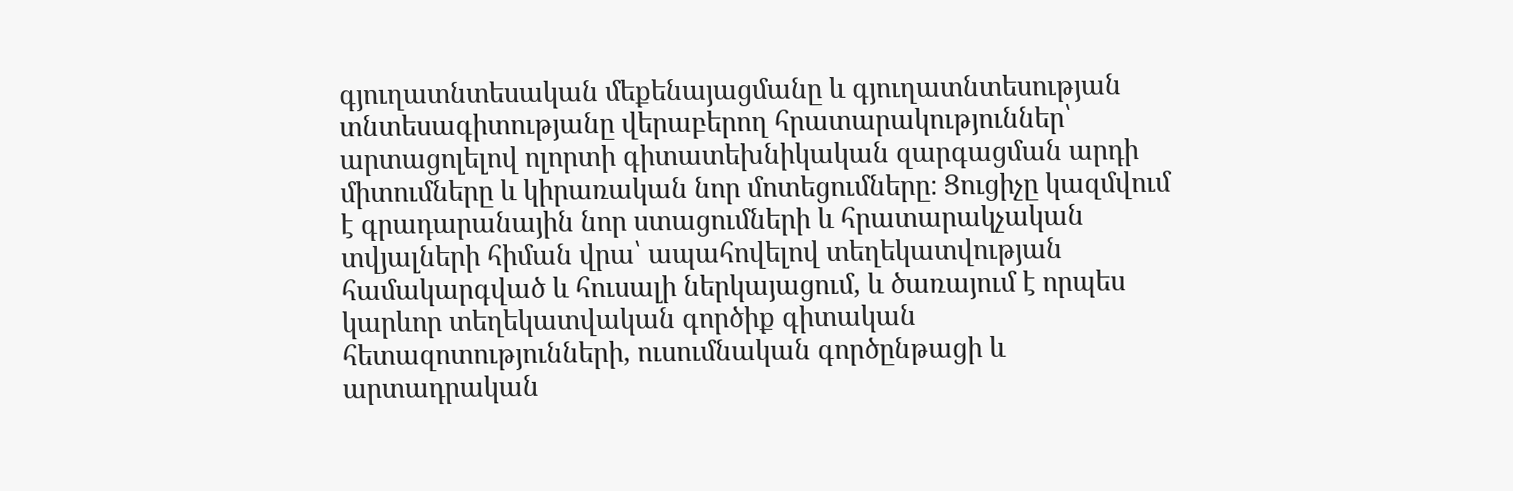գյուղատնտեսական մեքենայացմանը և գյուղատնտեսության տնտեսագիտությանը վերաբերող հրատարակություններ՝ արտացոլելով ոլորտի գիտատեխնիկական զարգացման արդի միտումները և կիրառական նոր մոտեցումները։ Ցուցիչը կազմվում է գրադարանային նոր ստացումների և հրատարակչական տվյալների հիման վրա՝ ապահովելով տեղեկատվության համակարգված և հուսալի ներկայացում, և ծառայում է որպես կարևոր տեղեկատվական գործիք գիտական հետազոտությունների, ուսումնական գործընթացի և արտադրական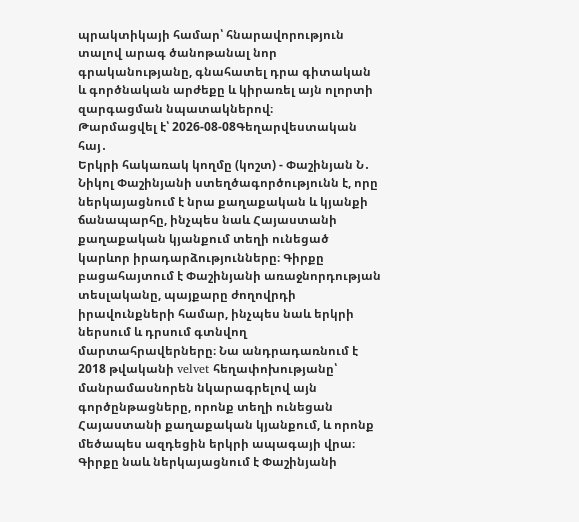պրակտիկայի համար՝ հնարավորություն տալով արագ ծանոթանալ նոր գրականությանը, գնահատել դրա գիտական և գործնական արժեքը և կիրառել այն ոլորտի զարգացման նպատակներով։
Թարմացվել է՝ 2026-08-08Գեղարվեստական հայ․
Երկրի հակառակ կողմը (կոշտ) - Փաշինյան Ն․
Նիկոլ Փաշինյանի ստեղծագործությունն է, որը ներկայացնում է նրա քաղաքական և կյանքի ճանապարհը, ինչպես նաև Հայաստանի քաղաքական կյանքում տեղի ունեցած կարևոր իրադարձությունները։ Գիրքը բացահայտում է Փաշինյանի առաջնորդության տեսլականը, պայքարը ժողովրդի իրավունքների համար, ինչպես նաև երկրի ներսում և դրսում գտնվող մարտահրավերները։ Նա անդրադառնում է 2018 թվականի velvet հեղափոխությանը՝ մանրամասնորեն նկարագրելով այն գործընթացները, որոնք տեղի ունեցան Հայաստանի քաղաքական կյանքում, և որոնք մեծապես ազդեցին երկրի ապագայի վրա։ Գիրքը նաև ներկայացնում է Փաշինյանի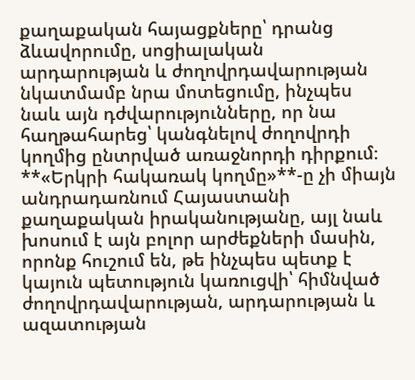քաղաքական հայացքները՝ դրանց ձևավորումը, սոցիալական արդարության և ժողովրդավարության նկատմամբ նրա մոտեցումը, ինչպես նաև այն դժվարությունները, որ նա հաղթահարեց՝ կանգնելով ժողովրդի կողմից ընտրված առաջնորդի դիրքում։ **«Երկրի հակառակ կողմը»**-ը չի միայն անդրադառնում Հայաստանի քաղաքական իրականությանը, այլ նաև խոսում է այն բոլոր արժեքների մասին, որոնք հուշում են, թե ինչպես պետք է կայուն պետություն կառուցվի՝ հիմնված ժողովրդավարության, արդարության և ազատության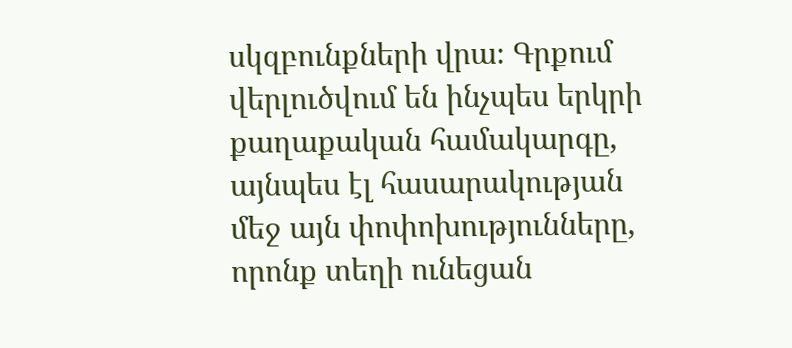սկզբունքների վրա։ Գրքում վերլուծվում են ինչպես երկրի քաղաքական համակարգը, այնպես էլ հասարակության մեջ այն փոփոխությունները, որոնք տեղի ունեցան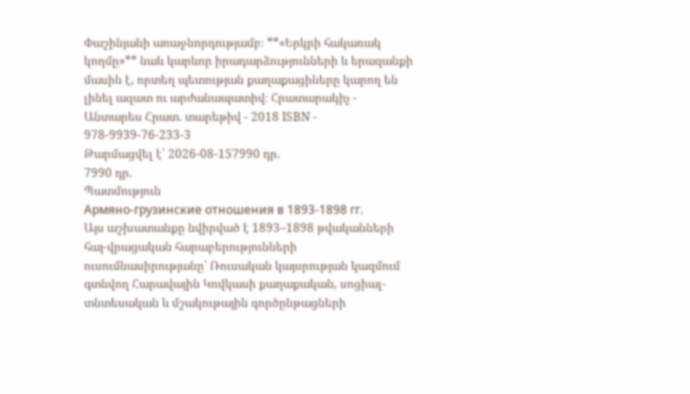Փաշինյանի առաջնորդությամբ։ **«Երկրի հակառակ կողմը»** նաև կարևոր իրադարձությունների և երազանքի մասին է, որտեղ պետության քաղաքացիները կարող են լինել ազատ ու արժանապատիվ։ Հրատարակիչ - Անտարես Հրատ. տարեթիվ - 2018 ISBN - 978-9939-76-233-3
Թարմացվել է՝ 2026-08-157990 դր.
7990 դր.
Պատմություն
Армяно-грузинские отношения в 1893-1898 гг.
Այս աշխատանքը նվիրված է 1893–1898 թվականների հայ-վրացական հարաբերությունների ուսումնասիրությանը՝ Ռուսական կայսրության կազմում գտնվող Հարավային Կովկասի քաղաքական, սոցիալ-տնտեսական և մշակութային գործընթացների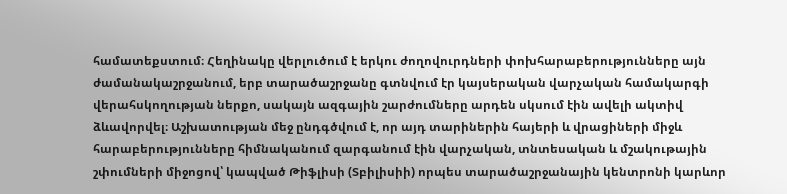համատեքստում։ Հեղինակը վերլուծում է երկու ժողովուրդների փոխհարաբերությունները այն ժամանակաշրջանում, երբ տարածաշրջանը գտնվում էր կայսերական վարչական համակարգի վերահսկողության ներքո, սակայն ազգային շարժումները արդեն սկսում էին ավելի ակտիվ ձևավորվել։ Աշխատության մեջ ընդգծվում է, որ այդ տարիներին հայերի և վրացիների միջև հարաբերությունները հիմնականում զարգանում էին վարչական, տնտեսական և մշակութային շփումների միջոցով՝ կապված Թիֆլիսի (Տբիլիսիի) որպես տարածաշրջանային կենտրոնի կարևոր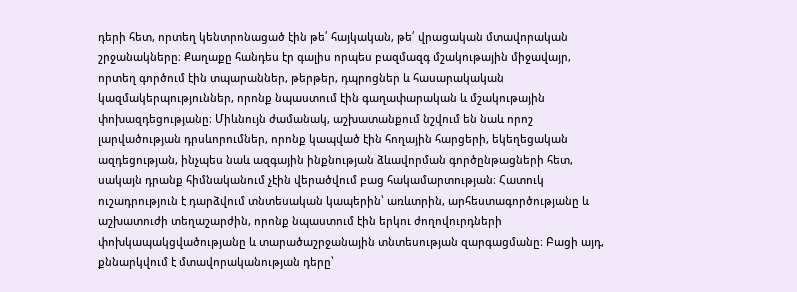դերի հետ, որտեղ կենտրոնացած էին թե՛ հայկական, թե՛ վրացական մտավորական շրջանակները։ Քաղաքը հանդես էր գալիս որպես բազմազգ մշակութային միջավայր, որտեղ գործում էին տպարաններ, թերթեր, դպրոցներ և հասարակական կազմակերպություններ, որոնք նպաստում էին գաղափարական և մշակութային փոխազդեցությանը։ Միևնույն ժամանակ, աշխատանքում նշվում են նաև որոշ լարվածության դրսևորումներ, որոնք կապված էին հողային հարցերի, եկեղեցական ազդեցության, ինչպես նաև ազգային ինքնության ձևավորման գործընթացների հետ, սակայն դրանք հիմնականում չէին վերածվում բաց հակամարտության։ Հատուկ ուշադրություն է դարձվում տնտեսական կապերին՝ առևտրին, արհեստագործությանը և աշխատուժի տեղաշարժին, որոնք նպաստում էին երկու ժողովուրդների փոխկապակցվածությանը և տարածաշրջանային տնտեսության զարգացմանը։ Բացի այդ, քննարկվում է մտավորականության դերը՝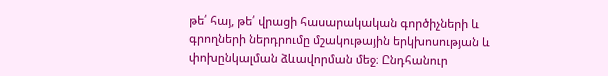թե՛ հայ, թե՛ վրացի հասարակական գործիչների և գրողների ներդրումը մշակութային երկխոսության և փոխընկալման ձևավորման մեջ։ Ընդհանուր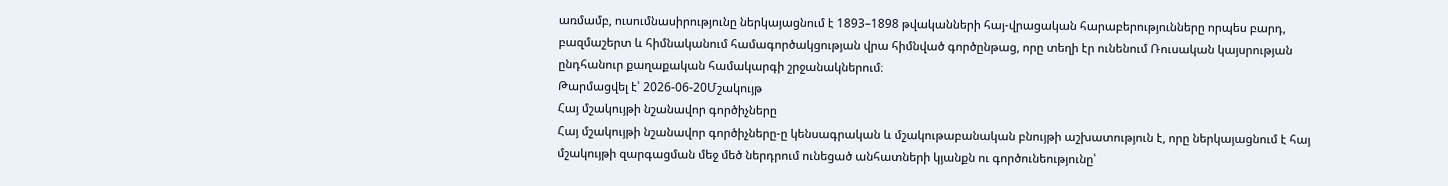առմամբ, ուսումնասիրությունը ներկայացնում է 1893–1898 թվականների հայ-վրացական հարաբերությունները որպես բարդ, բազմաշերտ և հիմնականում համագործակցության վրա հիմնված գործընթաց, որը տեղի էր ունենում Ռուսական կայսրության ընդհանուր քաղաքական համակարգի շրջանակներում։
Թարմացվել է՝ 2026-06-20Մշակույթ
Հայ մշակույթի նշանավոր գործիչները
Հայ մշակույթի նշանավոր գործիչները-ը կենսագրական և մշակութաբանական բնույթի աշխատություն է, որը ներկայացնում է հայ մշակույթի զարգացման մեջ մեծ ներդրում ունեցած անհատների կյանքն ու գործունեությունը՝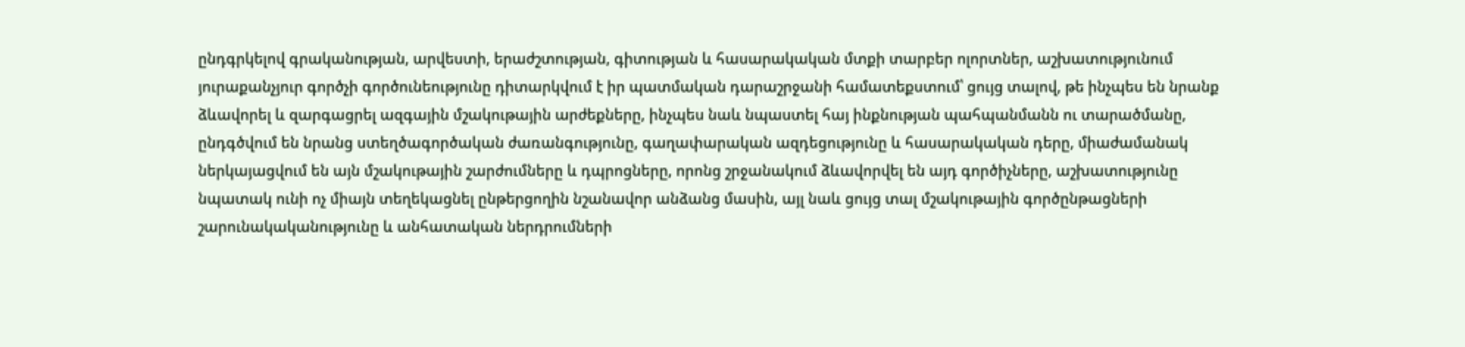ընդգրկելով գրականության, արվեստի, երաժշտության, գիտության և հասարակական մտքի տարբեր ոլորտներ, աշխատությունում յուրաքանչյուր գործչի գործունեությունը դիտարկվում է իր պատմական դարաշրջանի համատեքստում՝ ցույց տալով, թե ինչպես են նրանք ձևավորել և զարգացրել ազգային մշակութային արժեքները, ինչպես նաև նպաստել հայ ինքնության պահպանմանն ու տարածմանը, ընդգծվում են նրանց ստեղծագործական ժառանգությունը, գաղափարական ազդեցությունը և հասարակական դերը, միաժամանակ ներկայացվում են այն մշակութային շարժումները և դպրոցները, որոնց շրջանակում ձևավորվել են այդ գործիչները, աշխատությունը նպատակ ունի ոչ միայն տեղեկացնել ընթերցողին նշանավոր անձանց մասին, այլ նաև ցույց տալ մշակութային գործընթացների շարունակականությունը և անհատական ներդրումների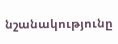նշանակությունը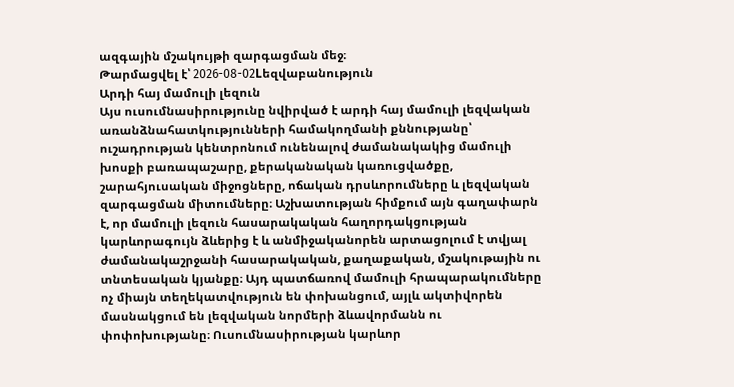ազգային մշակույթի զարգացման մեջ։
Թարմացվել է՝ 2026-08-02Lեզվաբանություն
Արդի հայ մամուլի լեզուն
Այս ուսումնասիրությունը նվիրված է արդի հայ մամուլի լեզվական առանձնահատկությունների համակողմանի քննությանը՝ ուշադրության կենտրոնում ունենալով ժամանակակից մամուլի խոսքի բառապաշարը, քերականական կառուցվածքը, շարահյուսական միջոցները, ոճական դրսևորումները և լեզվական զարգացման միտումները։ Աշխատության հիմքում այն գաղափարն է, որ մամուլի լեզուն հասարակական հաղորդակցության կարևորագույն ձևերից է և անմիջականորեն արտացոլում է տվյալ ժամանակաշրջանի հասարակական, քաղաքական, մշակութային ու տնտեսական կյանքը։ Այդ պատճառով մամուլի հրապարակումները ոչ միայն տեղեկատվություն են փոխանցում, այլև ակտիվորեն մասնակցում են լեզվական նորմերի ձևավորմանն ու փոփոխությանը։ Ուսումնասիրության կարևոր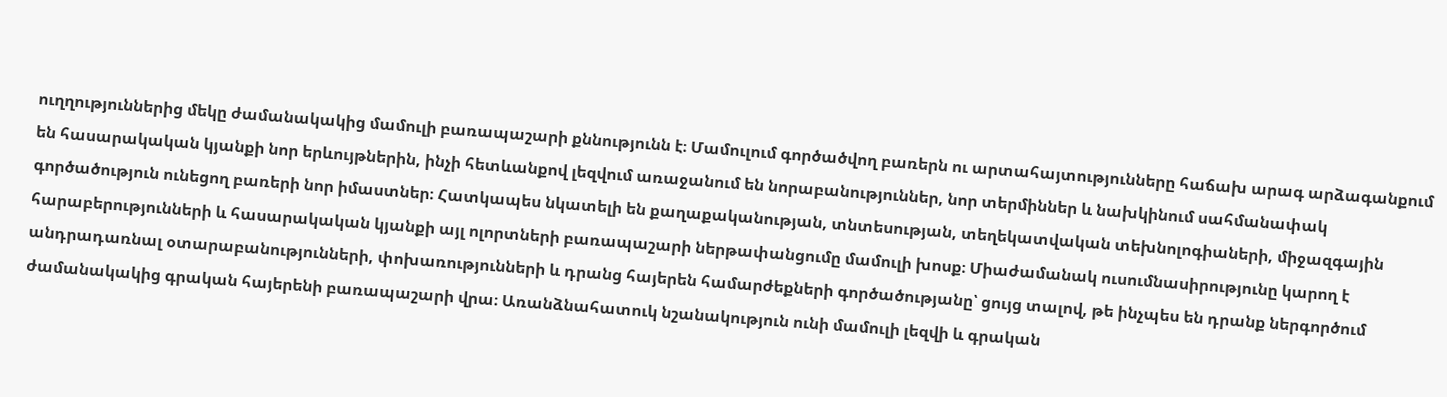ուղղություններից մեկը ժամանակակից մամուլի բառապաշարի քննությունն է։ Մամուլում գործածվող բառերն ու արտահայտությունները հաճախ արագ արձագանքում են հասարակական կյանքի նոր երևույթներին, ինչի հետևանքով լեզվում առաջանում են նորաբանություններ, նոր տերմիններ և նախկինում սահմանափակ գործածություն ունեցող բառերի նոր իմաստներ։ Հատկապես նկատելի են քաղաքականության, տնտեսության, տեղեկատվական տեխնոլոգիաների, միջազգային հարաբերությունների և հասարակական կյանքի այլ ոլորտների բառապաշարի ներթափանցումը մամուլի խոսք։ Միաժամանակ ուսումնասիրությունը կարող է անդրադառնալ օտարաբանությունների, փոխառությունների և դրանց հայերեն համարժեքների գործածությանը՝ ցույց տալով, թե ինչպես են դրանք ներգործում ժամանակակից գրական հայերենի բառապաշարի վրա։ Առանձնահատուկ նշանակություն ունի մամուլի լեզվի և գրական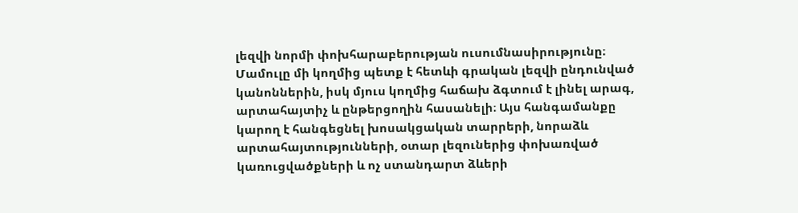լեզվի նորմի փոխհարաբերության ուսումնասիրությունը։ Մամուլը մի կողմից պետք է հետևի գրական լեզվի ընդունված կանոններին, իսկ մյուս կողմից հաճախ ձգտում է լինել արագ, արտահայտիչ և ընթերցողին հասանելի։ Այս հանգամանքը կարող է հանգեցնել խոսակցական տարրերի, նորաձև արտահայտությունների, օտար լեզուներից փոխառված կառուցվածքների և ոչ ստանդարտ ձևերի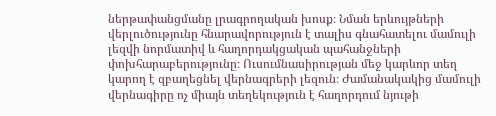ներթափանցմանը լրագրողական խոսք։ Նման երևույթների վերլուծությունը հնարավորություն է տալիս գնահատելու մամուլի լեզվի նորմատիվ և հաղորդակցական պահանջների փոխհարաբերությունը։ Ուսումնասիրության մեջ կարևոր տեղ կարող է զբաղեցնել վերնագրերի լեզուն։ Ժամանակակից մամուլի վերնագիրը ոչ միայն տեղեկություն է հաղորդում նյութի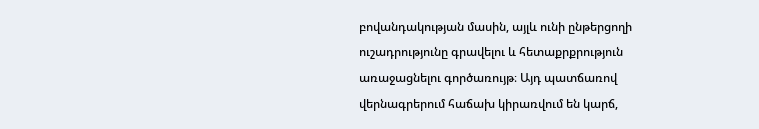բովանդակության մասին, այլև ունի ընթերցողի ուշադրությունը գրավելու և հետաքրքրություն առաջացնելու գործառույթ։ Այդ պատճառով վերնագրերում հաճախ կիրառվում են կարճ,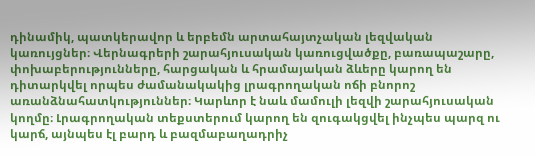դինամիկ, պատկերավոր և երբեմն արտահայտչական լեզվական կառույցներ։ Վերնագրերի շարահյուսական կառուցվածքը, բառապաշարը, փոխաբերությունները, հարցական և հրամայական ձևերը կարող են դիտարկվել որպես ժամանակակից լրագրողական ոճի բնորոշ առանձնահատկություններ։ Կարևոր է նաև մամուլի լեզվի շարահյուսական կողմը։ Լրագրողական տեքստերում կարող են զուգակցվել ինչպես պարզ ու կարճ, այնպես էլ բարդ և բազմաբաղադրիչ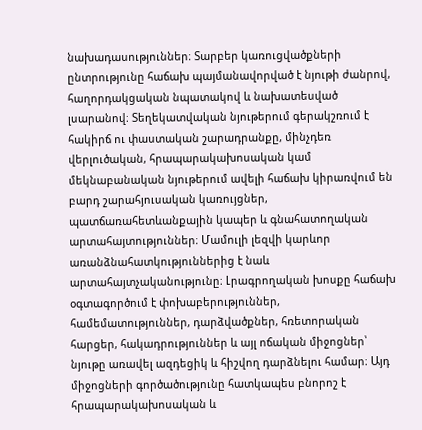նախադասություններ։ Տարբեր կառուցվածքների ընտրությունը հաճախ պայմանավորված է նյութի ժանրով, հաղորդակցական նպատակով և նախատեսված լսարանով։ Տեղեկատվական նյութերում գերակշռում է հակիրճ ու փաստական շարադրանքը, մինչդեռ վերլուծական, հրապարակախոսական կամ մեկնաբանական նյութերում ավելի հաճախ կիրառվում են բարդ շարահյուսական կառույցներ, պատճառահետևանքային կապեր և գնահատողական արտահայտություններ։ Մամուլի լեզվի կարևոր առանձնահատկություններից է նաև արտահայտչականությունը։ Լրագրողական խոսքը հաճախ օգտագործում է փոխաբերություններ, համեմատություններ, դարձվածքներ, հռետորական հարցեր, հակադրություններ և այլ ոճական միջոցներ՝ նյութը առավել ազդեցիկ և հիշվող դարձնելու համար։ Այդ միջոցների գործածությունը հատկապես բնորոշ է հրապարակախոսական և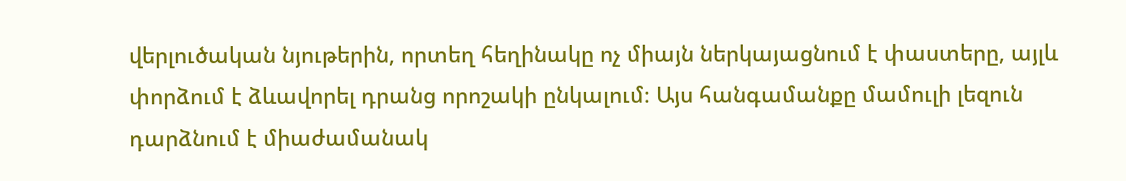վերլուծական նյութերին, որտեղ հեղինակը ոչ միայն ներկայացնում է փաստերը, այլև փորձում է ձևավորել դրանց որոշակի ընկալում։ Այս հանգամանքը մամուլի լեզուն դարձնում է միաժամանակ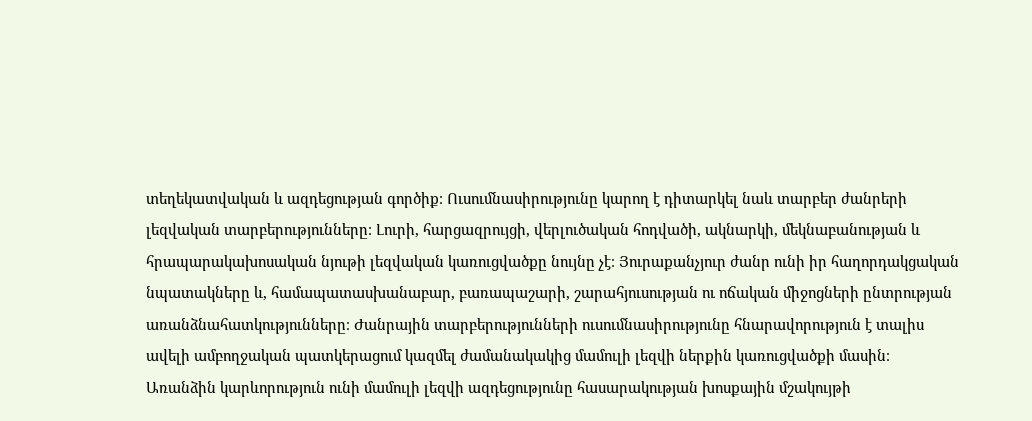տեղեկատվական և ազդեցության գործիք։ Ուսումնասիրությունը կարող է դիտարկել նաև տարբեր ժանրերի լեզվական տարբերությունները։ Լուրի, հարցազրույցի, վերլուծական հոդվածի, ակնարկի, մեկնաբանության և հրապարակախոսական նյութի լեզվական կառուցվածքը նույնը չէ։ Յուրաքանչյուր ժանր ունի իր հաղորդակցական նպատակները և, համապատասխանաբար, բառապաշարի, շարահյուսության ու ոճական միջոցների ընտրության առանձնահատկությունները։ Ժանրային տարբերությունների ուսումնասիրությունը հնարավորություն է տալիս ավելի ամբողջական պատկերացում կազմել ժամանակակից մամուլի լեզվի ներքին կառուցվածքի մասին։ Առանձին կարևորություն ունի մամուլի լեզվի ազդեցությունը հասարակության խոսքային մշակույթի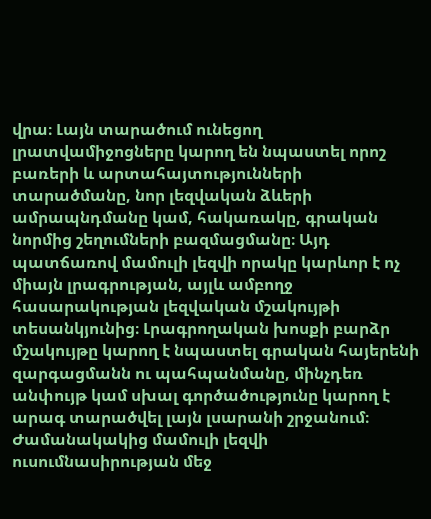վրա։ Լայն տարածում ունեցող լրատվամիջոցները կարող են նպաստել որոշ բառերի և արտահայտությունների տարածմանը, նոր լեզվական ձևերի ամրապնդմանը կամ, հակառակը, գրական նորմից շեղումների բազմացմանը։ Այդ պատճառով մամուլի լեզվի որակը կարևոր է ոչ միայն լրագրության, այլև ամբողջ հասարակության լեզվական մշակույթի տեսանկյունից։ Լրագրողական խոսքի բարձր մշակույթը կարող է նպաստել գրական հայերենի զարգացմանն ու պահպանմանը, մինչդեռ անփույթ կամ սխալ գործածությունը կարող է արագ տարածվել լայն լսարանի շրջանում։ Ժամանակակից մամուլի լեզվի ուսումնասիրության մեջ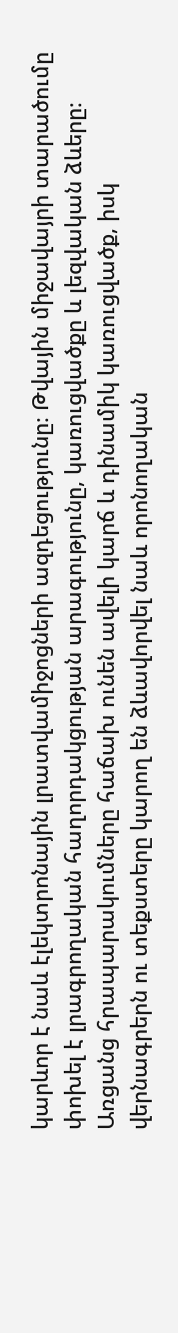կարևոր է նաև էլեկտրոնային լրատվամիջոցների ազդեցությունը։ Թվային միջավայրի տարածումը փոխել է լրագրողական հաղորդակցության արագությունը, կառուցվածքը և լեզվական ձևերը։ Առցանց հրապարակումները հաճախ ունեն ավելի կարճ և դինամիկ կառուցվածք, իսկ վերնագրերն ու տեքստերը կարող են ձևավորվել նաև որոնողական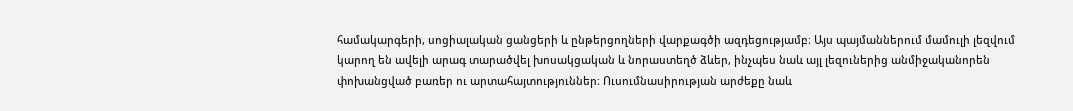համակարգերի, սոցիալական ցանցերի և ընթերցողների վարքագծի ազդեցությամբ։ Այս պայմաններում մամուլի լեզվում կարող են ավելի արագ տարածվել խոսակցական և նորաստեղծ ձևեր, ինչպես նաև այլ լեզուներից անմիջականորեն փոխանցված բառեր ու արտահայտություններ։ Ուսումնասիրության արժեքը նաև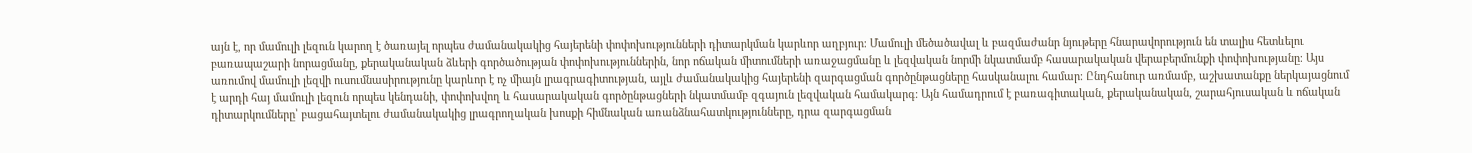այն է, որ մամուլի լեզուն կարող է ծառայել որպես ժամանակակից հայերենի փոփոխությունների դիտարկման կարևոր աղբյուր։ Մամուլի մեծածավալ և բազմաժանր նյութերը հնարավորություն են տալիս հետևելու բառապաշարի նորացմանը, քերականական ձևերի գործածության փոփոխություններին, նոր ոճական միտումների առաջացմանը և լեզվական նորմի նկատմամբ հասարակական վերաբերմունքի փոփոխությանը։ Այս առումով մամուլի լեզվի ուսումնասիրությունը կարևոր է ոչ միայն լրագրագիտության, այլև ժամանակակից հայերենի զարգացման գործընթացները հասկանալու համար։ Ընդհանուր առմամբ, աշխատանքը ներկայացնում է արդի հայ մամուլի լեզուն որպես կենդանի, փոփոխվող և հասարակական գործընթացների նկատմամբ զգայուն լեզվական համակարգ։ Այն համադրում է բառագիտական, քերականական, շարահյուսական և ոճական դիտարկումները՝ բացահայտելու ժամանակակից լրագրողական խոսքի հիմնական առանձնահատկությունները, դրա զարգացման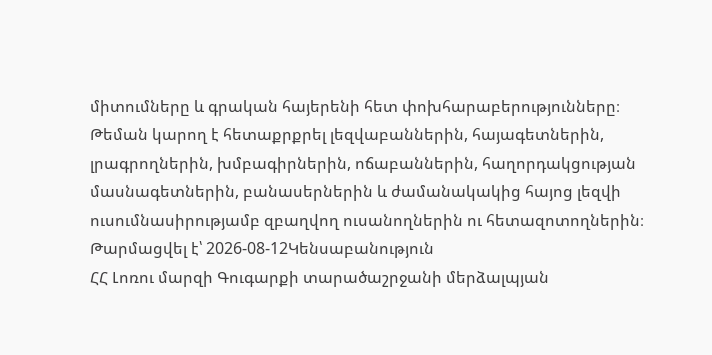միտումները և գրական հայերենի հետ փոխհարաբերությունները։ Թեման կարող է հետաքրքրել լեզվաբաններին, հայագետներին, լրագրողներին, խմբագիրներին, ոճաբաններին, հաղորդակցության մասնագետներին, բանասերներին և ժամանակակից հայոց լեզվի ուսումնասիրությամբ զբաղվող ուսանողներին ու հետազոտողներին։
Թարմացվել է՝ 2026-08-12Կենսաբանություն
ՀՀ Լոռու մարզի Գուգարքի տարածաշրջանի մերձալպյան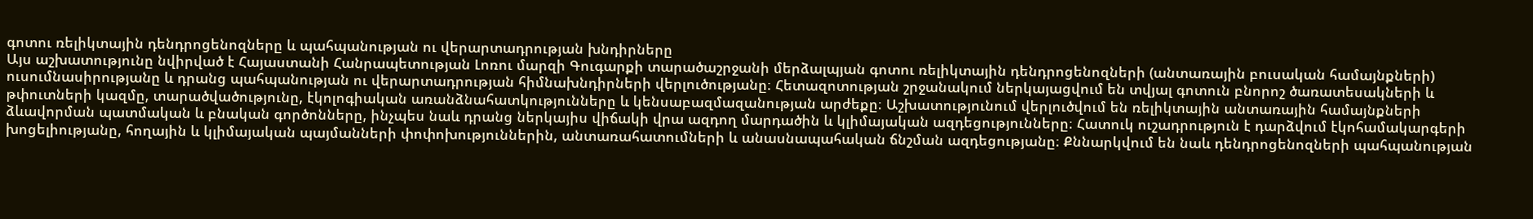գոտու ռելիկտային դենդրոցենոզները և պահպանության ու վերարտադրության խնդիրները
Այս աշխատությունը նվիրված է Հայաստանի Հանրապետության Լոռու մարզի Գուգարքի տարածաշրջանի մերձալպյան գոտու ռելիկտային դենդրոցենոզների (անտառային բուսական համայնքների) ուսումնասիրությանը և դրանց պահպանության ու վերարտադրության հիմնախնդիրների վերլուծությանը։ Հետազոտության շրջանակում ներկայացվում են տվյալ գոտուն բնորոշ ծառատեսակների և թփուտների կազմը, տարածվածությունը, էկոլոգիական առանձնահատկությունները և կենսաբազմազանության արժեքը։ Աշխատությունում վերլուծվում են ռելիկտային անտառային համայնքների ձևավորման պատմական և բնական գործոնները, ինչպես նաև դրանց ներկայիս վիճակի վրա ազդող մարդածին և կլիմայական ազդեցությունները։ Հատուկ ուշադրություն է դարձվում էկոհամակարգերի խոցելիությանը, հողային և կլիմայական պայմանների փոփոխություններին, անտառահատումների և անասնապահական ճնշման ազդեցությանը։ Քննարկվում են նաև դենդրոցենոզների պահպանության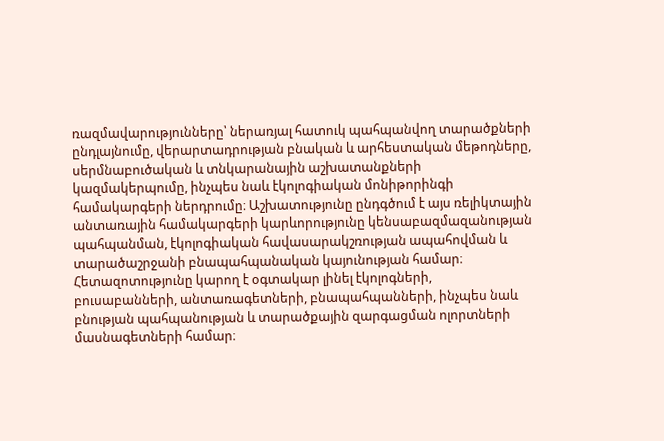ռազմավարությունները՝ ներառյալ հատուկ պահպանվող տարածքների ընդլայնումը, վերարտադրության բնական և արհեստական մեթոդները, սերմնաբուծական և տնկարանային աշխատանքների կազմակերպումը, ինչպես նաև էկոլոգիական մոնիթորինգի համակարգերի ներդրումը։ Աշխատությունը ընդգծում է այս ռելիկտային անտառային համակարգերի կարևորությունը կենսաբազմազանության պահպանման, էկոլոգիական հավասարակշռության ապահովման և տարածաշրջանի բնապահպանական կայունության համար։ Հետազոտությունը կարող է օգտակար լինել էկոլոգների, բուսաբանների, անտառագետների, բնապահպանների, ինչպես նաև բնության պահպանության և տարածքային զարգացման ոլորտների մասնագետների համար։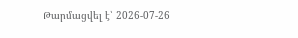Թարմացվել է՝ 2026-07-26